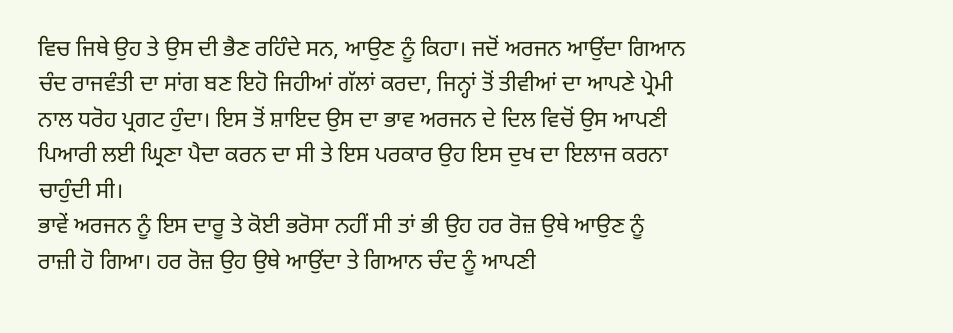ਵਿਚ ਜਿਥੇ ਉਹ ਤੇ ਉਸ ਦੀ ਭੈਣ ਰਹਿੰਦੇ ਸਨ, ਆਉਣ ਨੂੰ ਕਿਹਾ। ਜਦੋਂ ਅਰਜਨ ਆਉਂਦਾ ਗਿਆਨ ਚੰਦ ਰਾਜਵੰਤੀ ਦਾ ਸਾਂਗ ਬਣ ਇਹੋ ਜਿਹੀਆਂ ਗੱਲਾਂ ਕਰਦਾ, ਜਿਨ੍ਹਾਂ ਤੋਂ ਤੀਵੀਆਂ ਦਾ ਆਪਣੇ ਪ੍ਰੇਮੀ ਨਾਲ ਧਰੋਹ ਪ੍ਰਗਟ ਹੁੰਦਾ। ਇਸ ਤੋਂ ਸ਼ਾਇਦ ਉਸ ਦਾ ਭਾਵ ਅਰਜਨ ਦੇ ਦਿਲ ਵਿਚੋਂ ਉਸ ਆਪਣੀ ਪਿਆਰੀ ਲਈ ਘ੍ਰਿਣਾ ਪੈਦਾ ਕਰਨ ਦਾ ਸੀ ਤੇ ਇਸ ਪਰਕਾਰ ਉਹ ਇਸ ਦੁਖ ਦਾ ਇਲਾਜ ਕਰਨਾ ਚਾਹੁੰਦੀ ਸੀ।
ਭਾਵੇਂ ਅਰਜਨ ਨੂੰ ਇਸ ਦਾਰੂ ਤੇ ਕੋਈ ਭਰੋਸਾ ਨਹੀਂ ਸੀ ਤਾਂ ਭੀ ਉਹ ਹਰ ਰੋਜ਼ ਉਥੇ ਆਉਣ ਨੂੰ ਰਾਜ਼ੀ ਹੋ ਗਿਆ। ਹਰ ਰੋਜ਼ ਉਹ ਉਥੇ ਆਉਂਦਾ ਤੇ ਗਿਆਨ ਚੰਦ ਨੂੰ ਆਪਣੀ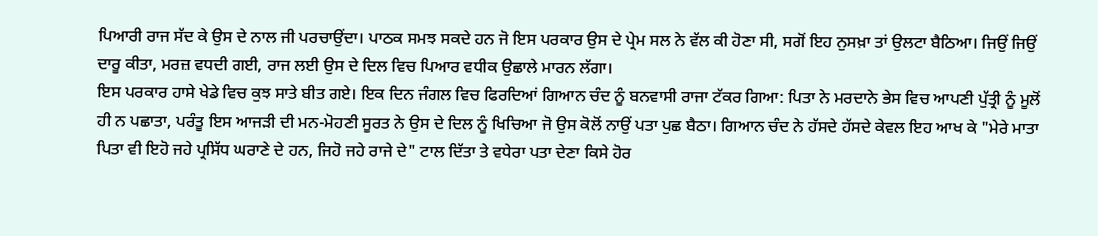ਪਿਆਰੀ ਰਾਜ ਸੱਦ ਕੇ ਉਸ ਦੇ ਨਾਲ ਜੀ ਪਰਚਾਉਂਦਾ। ਪਾਠਕ ਸਮਝ ਸਕਦੇ ਹਨ ਜੋ ਇਸ ਪਰਕਾਰ ਉਸ ਦੇ ਪ੍ਰੇਮ ਸਲ ਨੇ ਵੱਲ ਕੀ ਹੋਣਾ ਸੀ, ਸਗੋਂ ਇਹ ਨੁਸਖ਼ਾ ਤਾਂ ਉਲਟਾ ਬੈਠਿਆ। ਜਿਉਂ ਜਿਉਂ ਦਾਰੂ ਕੀਤਾ, ਮਰਜ਼ ਵਧਦੀ ਗਈ, ਰਾਜ ਲਈ ਉਸ ਦੇ ਦਿਲ ਵਿਚ ਪਿਆਰ ਵਧੀਕ ਉਛਾਲੇ ਮਾਰਨ ਲੱਗਾ।
ਇਸ ਪਰਕਾਰ ਹਾਸੇ ਖੇਡੇ ਵਿਚ ਕੁਝ ਸਾਤੇ ਬੀਤ ਗਏ। ਇਕ ਦਿਨ ਜੰਗਲ ਵਿਚ ਫਿਰਦਿਆਂ ਗਿਆਨ ਚੰਦ ਨੂੰ ਬਨਵਾਸੀ ਰਾਜਾ ਟੱਕਰ ਗਿਆ: ਪਿਤਾ ਨੇ ਮਰਦਾਨੇ ਭੇਸ ਵਿਚ ਆਪਣੀ ਪੁੱਤ੍ਰੀ ਨੂੰ ਮੂਲੋਂ ਹੀ ਨ ਪਛਾਤਾ, ਪਰੰਤੂ ਇਸ ਆਜੜੀ ਦੀ ਮਨ-ਮੋਹਣੀ ਸੂਰਤ ਨੇ ਉਸ ਦੇ ਦਿਲ ਨੂੰ ਖਿਚਿਆ ਜੋ ਉਸ ਕੋਲੋਂ ਨਾਉਂ ਪਤਾ ਪੁਛ ਬੈਠਾ। ਗਿਆਨ ਚੰਦ ਨੇ ਹੱਸਦੇ ਹੱਸਦੇ ਕੇਵਲ ਇਹ ਆਖ ਕੇ "ਮੇਰੇ ਮਾਤਾ ਪਿਤਾ ਵੀ ਇਹੋ ਜਹੇ ਪ੍ਰਸਿੱਧ ਘਰਾਣੇ ਦੇ ਹਨ, ਜਿਹੋ ਜਹੇ ਰਾਜੇ ਦੇ" ਟਾਲ ਦਿੱਤਾ ਤੇ ਵਧੇਰਾ ਪਤਾ ਦੇਣਾ ਕਿਸੇ ਹੋਰ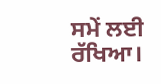ਸਮੇਂ ਲਈ ਰੱਖਿਆ।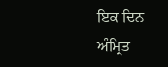ਇਕ ਦਿਨ ਅੰਮ੍ਰਿਤ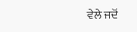ਵੇਲੇ ਜਦੋਂ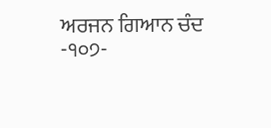ਅਰਜਨ ਗਿਆਨ ਚੰਦ
-੧੦੭-